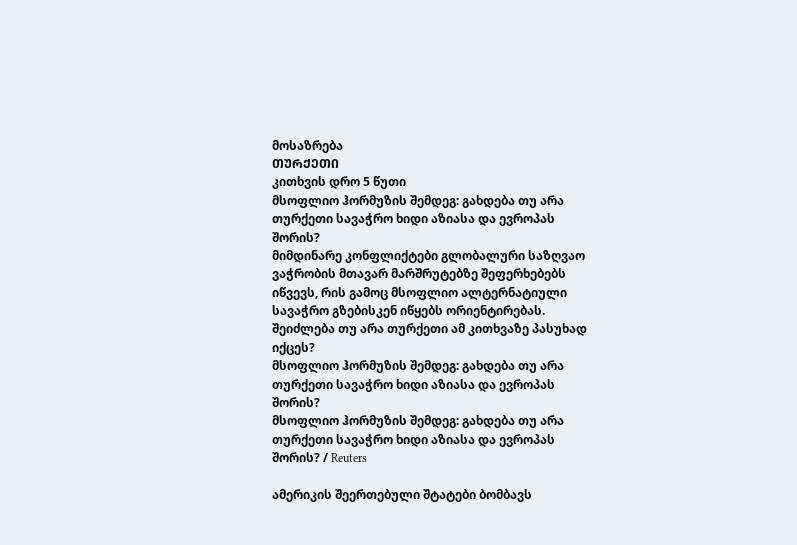მოსაზრება
ᲗᲣᲠᲥᲔᲗᲘ
კითხვის დრო 5 წუთი
მსოფლიო ჰორმუზის შემდეგ: გახდება თუ არა თურქეთი სავაჭრო ხიდი აზიასა და ევროპას შორის?
მიმდინარე კონფლიქტები გლობალური საზღვაო ვაჭრობის მთავარ მარშრუტებზე შეფერხებებს იწვევს, რის გამოც მსოფლიო ალტერნატიული სავაჭრო გზებისკენ იწყებს ორიენტირებას. შეიძლება თუ არა თურქეთი ამ კითხვაზე პასუხად იქცეს?
მსოფლიო ჰორმუზის შემდეგ: გახდება თუ არა თურქეთი სავაჭრო ხიდი აზიასა და ევროპას შორის?
მსოფლიო ჰორმუზის შემდეგ: გახდება თუ არა თურქეთი სავაჭრო ხიდი აზიასა და ევროპას შორის? / Reuters

ამერიკის შეერთებული შტატები ბომბავს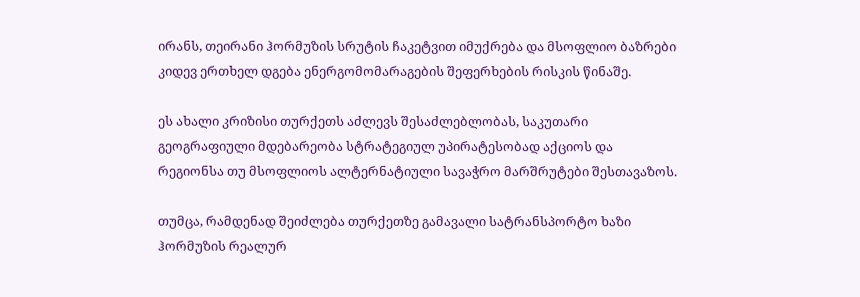ირანს, თეირანი ჰორმუზის სრუტის ჩაკეტვით იმუქრება და მსოფლიო ბაზრები კიდევ ერთხელ დგება ენერგომომარაგების შეფერხების რისკის წინაშე.

ეს ახალი კრიზისი თურქეთს აძლევს შესაძლებლობას, საკუთარი გეოგრაფიული მდებარეობა სტრატეგიულ უპირატესობად აქციოს და რეგიონსა თუ მსოფლიოს ალტერნატიული სავაჭრო მარშრუტები შესთავაზოს.

თუმცა, რამდენად შეიძლება თურქეთზე გამავალი სატრანსპორტო ხაზი ჰორმუზის რეალურ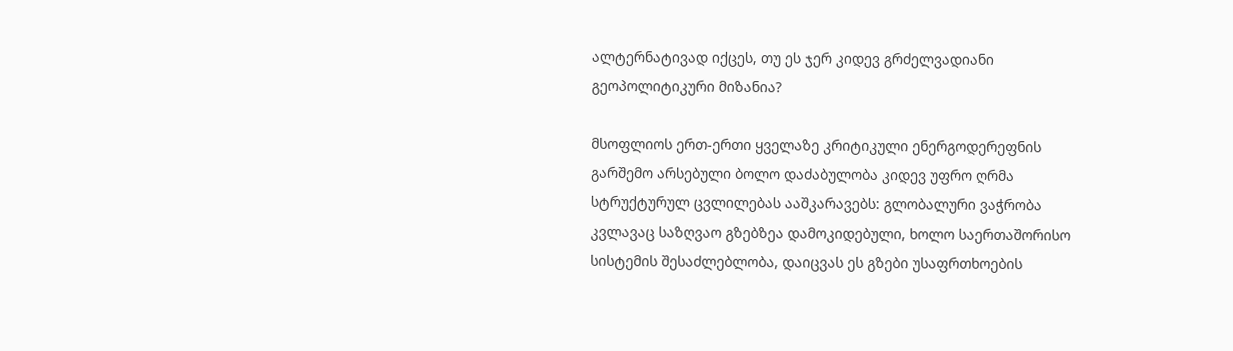ალტერნატივად იქცეს, თუ ეს ჯერ კიდევ გრძელვადიანი გეოპოლიტიკური მიზანია?

მსოფლიოს ერთ-ერთი ყველაზე კრიტიკული ენერგოდერეფნის გარშემო არსებული ბოლო დაძაბულობა კიდევ უფრო ღრმა სტრუქტურულ ცვლილებას ააშკარავებს: გლობალური ვაჭრობა კვლავაც საზღვაო გზებზეა დამოკიდებული, ხოლო საერთაშორისო სისტემის შესაძლებლობა, დაიცვას ეს გზები უსაფრთხოების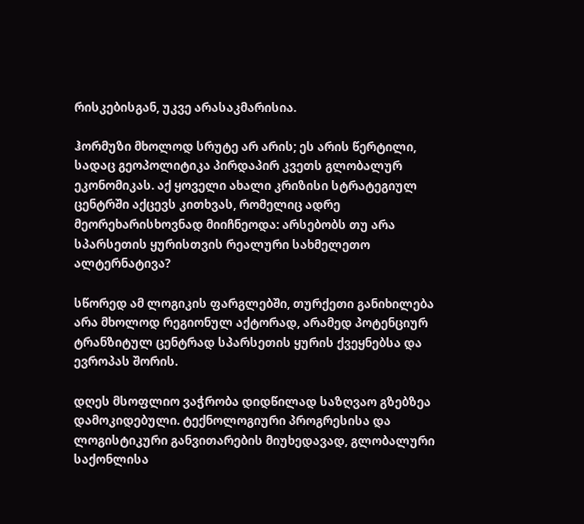რისკებისგან, უკვე არასაკმარისია.

ჰორმუზი მხოლოდ სრუტე არ არის; ეს არის წერტილი, სადაც გეოპოლიტიკა პირდაპირ კვეთს გლობალურ ეკონომიკას. აქ ყოველი ახალი კრიზისი სტრატეგიულ ცენტრში აქცევს კითხვას, რომელიც ადრე მეორეხარისხოვნად მიიჩნეოდა: არსებობს თუ არა სპარსეთის ყურისთვის რეალური სახმელეთო ალტერნატივა?

სწორედ ამ ლოგიკის ფარგლებში, თურქეთი განიხილება არა მხოლოდ რეგიონულ აქტორად, არამედ პოტენციურ ტრანზიტულ ცენტრად სპარსეთის ყურის ქვეყნებსა და ევროპას შორის.

დღეს მსოფლიო ვაჭრობა დიდწილად საზღვაო გზებზეა დამოკიდებული. ტექნოლოგიური პროგრესისა და ლოგისტიკური განვითარების მიუხედავად, გლობალური საქონლისა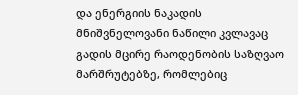და ენერგიის ნაკადის მნიშვნელოვანი ნაწილი კვლავაც გადის მცირე რაოდენობის საზღვაო მარშრუტებზე, რომლებიც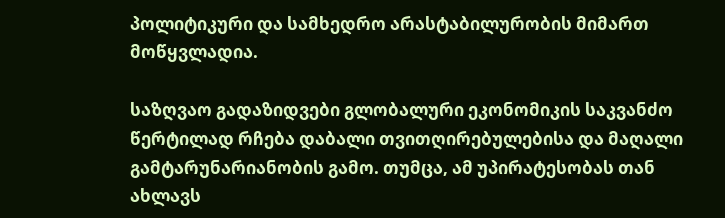პოლიტიკური და სამხედრო არასტაბილურობის მიმართ მოწყვლადია.

საზღვაო გადაზიდვები გლობალური ეკონომიკის საკვანძო წერტილად რჩება დაბალი თვითღირებულებისა და მაღალი გამტარუნარიანობის გამო. თუმცა, ამ უპირატესობას თან ახლავს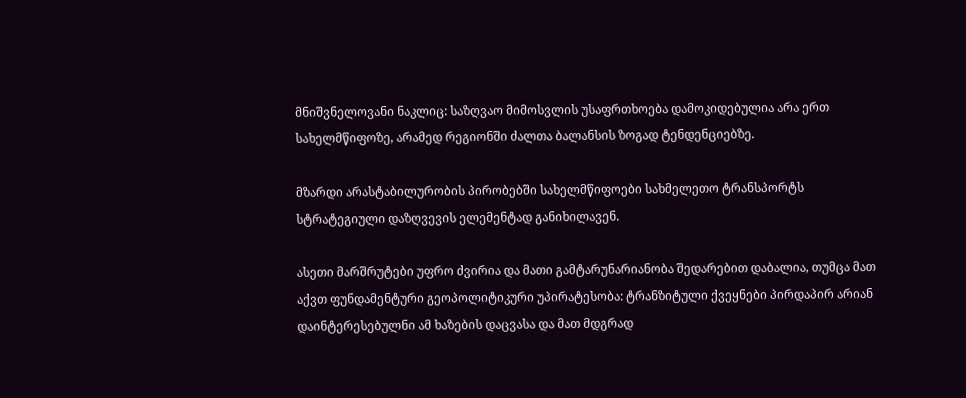მნიშვნელოვანი ნაკლიც: საზღვაო მიმოსვლის უსაფრთხოება დამოკიდებულია არა ერთ სახელმწიფოზე, არამედ რეგიონში ძალთა ბალანსის ზოგად ტენდენციებზე.

მზარდი არასტაბილურობის პირობებში სახელმწიფოები სახმელეთო ტრანსპორტს სტრატეგიული დაზღვევის ელემენტად განიხილავენ.

ასეთი მარშრუტები უფრო ძვირია და მათი გამტარუნარიანობა შედარებით დაბალია, თუმცა მათ აქვთ ფუნდამენტური გეოპოლიტიკური უპირატესობა: ტრანზიტული ქვეყნები პირდაპირ არიან დაინტერესებულნი ამ ხაზების დაცვასა და მათ მდგრად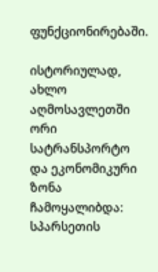ფუნქციონირებაში.

ისტორიულად, ახლო აღმოსავლეთში ორი სატრანსპორტო და ეკონომიკური ზონა ჩამოყალიბდა: სპარსეთის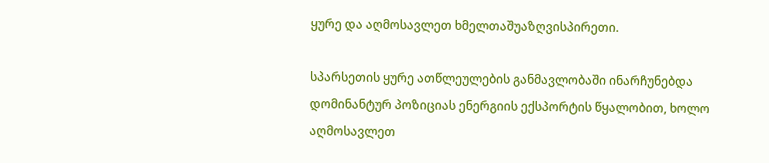ყურე და აღმოსავლეთ ხმელთაშუაზღვისპირეთი.

სპარსეთის ყურე ათწლეულების განმავლობაში ინარჩუნებდა დომინანტურ პოზიციას ენერგიის ექსპორტის წყალობით, ხოლო აღმოსავლეთ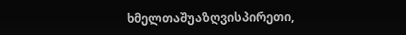ხმელთაშუაზღვისპირეთი,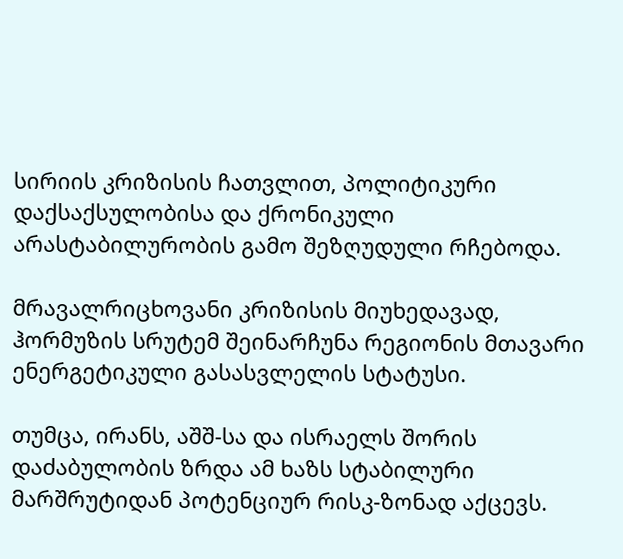სირიის კრიზისის ჩათვლით, პოლიტიკური დაქსაქსულობისა და ქრონიკული არასტაბილურობის გამო შეზღუდული რჩებოდა.

მრავალრიცხოვანი კრიზისის მიუხედავად, ჰორმუზის სრუტემ შეინარჩუნა რეგიონის მთავარი ენერგეტიკული გასასვლელის სტატუსი.

თუმცა, ირანს, აშშ-სა და ისრაელს შორის დაძაბულობის ზრდა ამ ხაზს სტაბილური მარშრუტიდან პოტენციურ რისკ-ზონად აქცევს.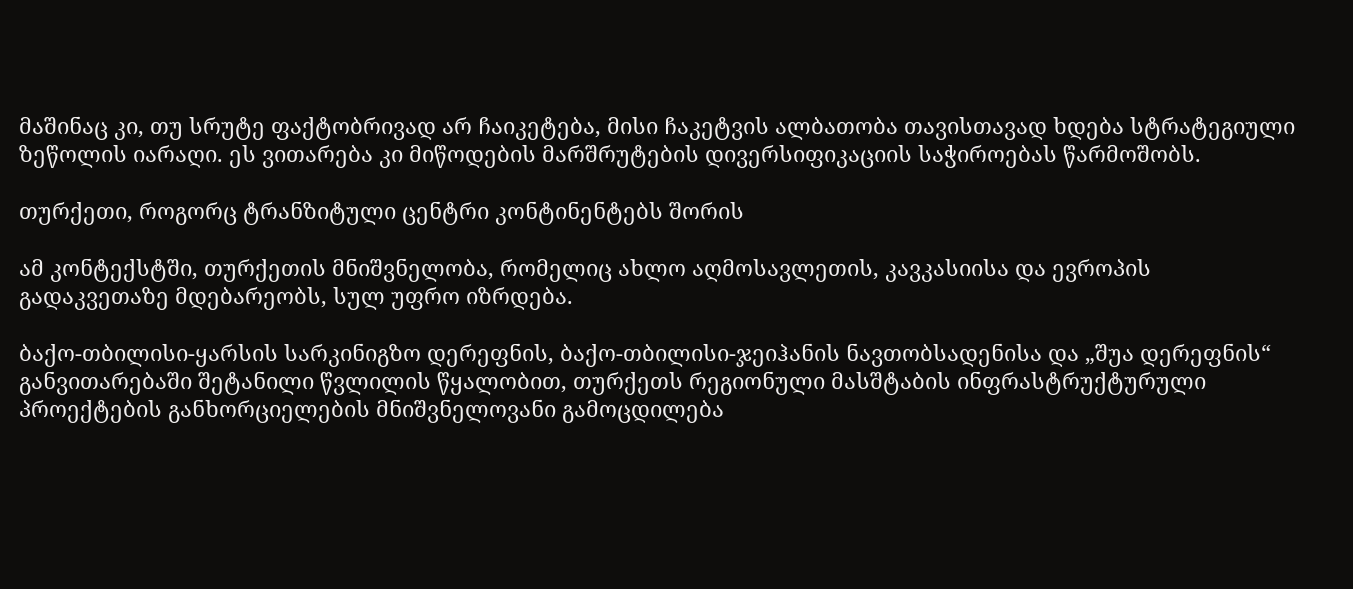მაშინაც კი, თუ სრუტე ფაქტობრივად არ ჩაიკეტება, მისი ჩაკეტვის ალბათობა თავისთავად ხდება სტრატეგიული ზეწოლის იარაღი. ეს ვითარება კი მიწოდების მარშრუტების დივერსიფიკაციის საჭიროებას წარმოშობს.

თურქეთი, როგორც ტრანზიტული ცენტრი კონტინენტებს შორის

ამ კონტექსტში, თურქეთის მნიშვნელობა, რომელიც ახლო აღმოსავლეთის, კავკასიისა და ევროპის გადაკვეთაზე მდებარეობს, სულ უფრო იზრდება.

ბაქო-თბილისი-ყარსის სარკინიგზო დერეფნის, ბაქო-თბილისი-ჯეიჰანის ნავთობსადენისა და „შუა დერეფნის“ განვითარებაში შეტანილი წვლილის წყალობით, თურქეთს რეგიონული მასშტაბის ინფრასტრუქტურული პროექტების განხორციელების მნიშვნელოვანი გამოცდილება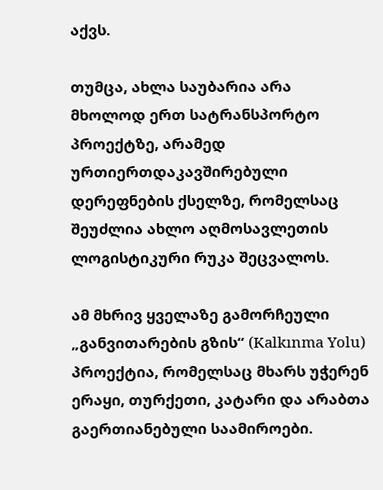აქვს.

თუმცა, ახლა საუბარია არა მხოლოდ ერთ სატრანსპორტო პროექტზე, არამედ ურთიერთდაკავშირებული დერეფნების ქსელზე, რომელსაც შეუძლია ახლო აღმოსავლეთის ლოგისტიკური რუკა შეცვალოს.

ამ მხრივ ყველაზე გამორჩეული „განვითარების გზის“ (Kalkınma Yolu) პროექტია, რომელსაც მხარს უჭერენ ერაყი, თურქეთი, კატარი და არაბთა გაერთიანებული საამიროები.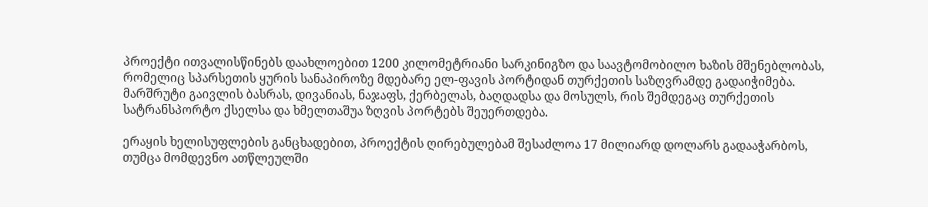პროექტი ითვალისწინებს დაახლოებით 1200 კილომეტრიანი სარკინიგზო და საავტომობილო ხაზის მშენებლობას, რომელიც სპარსეთის ყურის სანაპიროზე მდებარე ელ-ფავის პორტიდან თურქეთის საზღვრამდე გადაიჭიმება. მარშრუტი გაივლის ბასრას, დივანიას, ნაჯაფს, ქერბელას, ბაღდადსა და მოსულს, რის შემდეგაც თურქეთის სატრანსპორტო ქსელსა და ხმელთაშუა ზღვის პორტებს შეუერთდება.

ერაყის ხელისუფლების განცხადებით, პროექტის ღირებულებამ შესაძლოა 17 მილიარდ დოლარს გადააჭარბოს, თუმცა მომდევნო ათწლეულში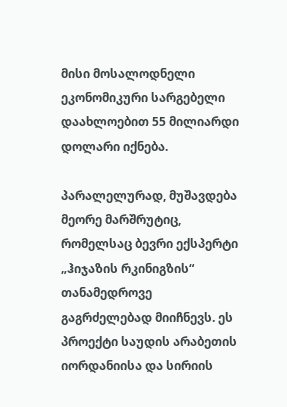მისი მოსალოდნელი ეკონომიკური სარგებელი დაახლოებით 55 მილიარდი დოლარი იქნება.

პარალელურად, მუშავდება მეორე მარშრუტიც, რომელსაც ბევრი ექსპერტი „ჰიჯაზის რკინიგზის“ თანამედროვე გაგრძელებად მიიჩნევს. ეს პროექტი საუდის არაბეთის იორდანიისა და სირიის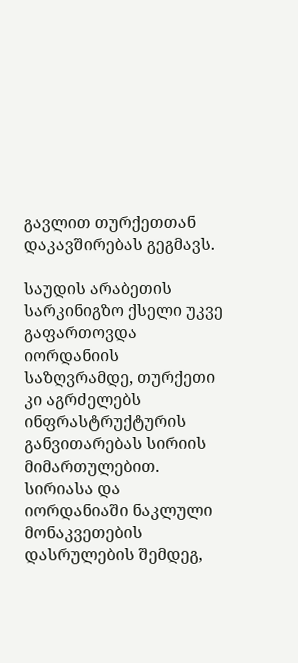გავლით თურქეთთან დაკავშირებას გეგმავს.

საუდის არაბეთის სარკინიგზო ქსელი უკვე გაფართოვდა იორდანიის საზღვრამდე, თურქეთი კი აგრძელებს ინფრასტრუქტურის განვითარებას სირიის მიმართულებით. სირიასა და იორდანიაში ნაკლული მონაკვეთების დასრულების შემდეგ,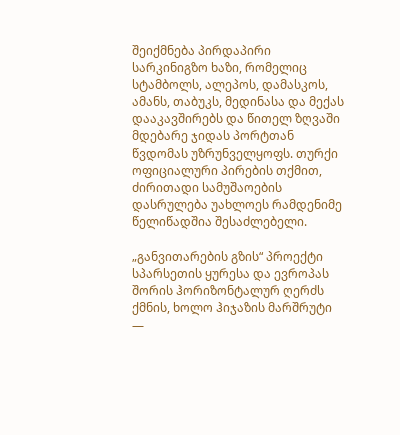შეიქმნება პირდაპირი სარკინიგზო ხაზი, რომელიც სტამბოლს, ალეპოს, დამასკოს, ამანს, თაბუკს, მედინასა და მექას დააკავშირებს და წითელ ზღვაში მდებარე ჯიდას პორტთან წვდომას უზრუნველყოფს. თურქი ოფიციალური პირების თქმით, ძირითადი სამუშაოების დასრულება უახლოეს რამდენიმე წელიწადშია შესაძლებელი.

„განვითარების გზის“ პროექტი სპარსეთის ყურესა და ევროპას შორის ჰორიზონტალურ ღერძს ქმნის, ხოლო ჰიჯაზის მარშრუტი —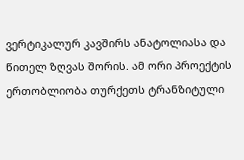ვერტიკალურ კავშირს ანატოლიასა და წითელ ზღვას შორის. ამ ორი პროექტის ერთობლიობა თურქეთს ტრანზიტული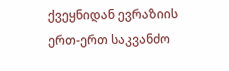ქვეყნიდან ევრაზიის ერთ-ერთ საკვანძო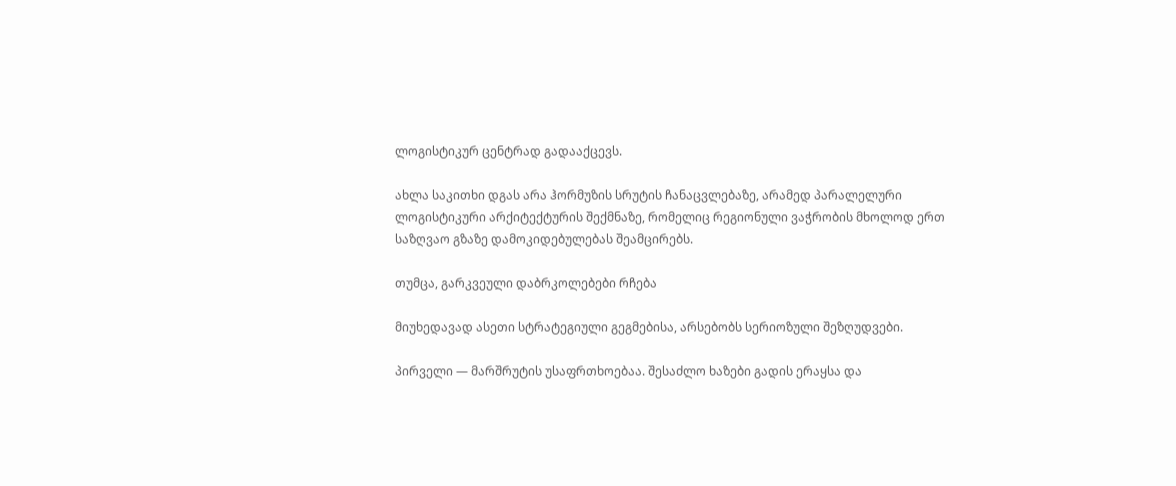ლოგისტიკურ ცენტრად გადააქცევს.

ახლა საკითხი დგას არა ჰორმუზის სრუტის ჩანაცვლებაზე, არამედ პარალელური ლოგისტიკური არქიტექტურის შექმნაზე, რომელიც რეგიონული ვაჭრობის მხოლოდ ერთ საზღვაო გზაზე დამოკიდებულებას შეამცირებს.

თუმცა, გარკვეული დაბრკოლებები რჩება

მიუხედავად ასეთი სტრატეგიული გეგმებისა, არსებობს სერიოზული შეზღუდვები.

პირველი — მარშრუტის უსაფრთხოებაა. შესაძლო ხაზები გადის ერაყსა და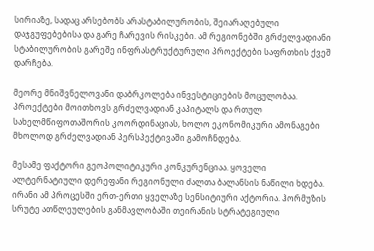სირიაზე, სადაც არსებობს არასტაბილურობის, შეიარაღებული დაჯგუფებებისა და გარე ჩარევის რისკები. ამ რეგიონებში გრძელვადიანი სტაბილურობის გარეშე ინფრასტრუქტურული პროექტები საფრთხის ქვეშ დარჩება.

მეორე მნიშვნელოვანი დაბრკოლება ინვესტიციების მოცულობაა. პროექტები მოითხოვს გრძელვადიან კაპიტალს და რთულ სახელმწიფოთაშორის კოორდინაციას, ხოლო ეკონომიკური ამონაგები მხოლოდ გრძელვადიან პერსპექტივაში გამოჩნდება.

მესამე ფაქტორი გეოპოლიტიკური კონკურენციაა. ყოველი ალტერნატიული დერეფანი რეგიონული ძალთა ბალანსის ნაწილი ხდება. ირანი ამ პროცესში ერთ-ერთი ყველაზე სენსიტიური აქტორია. ჰორმუზის სრუტე ათწლეულების განმავლობაში თეირანის სტრატეგიული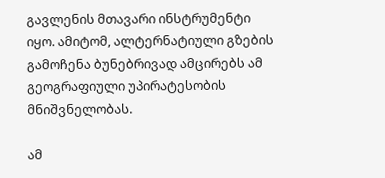გავლენის მთავარი ინსტრუმენტი იყო. ამიტომ, ალტერნატიული გზების გამოჩენა ბუნებრივად ამცირებს ამ გეოგრაფიული უპირატესობის მნიშვნელობას.

ამ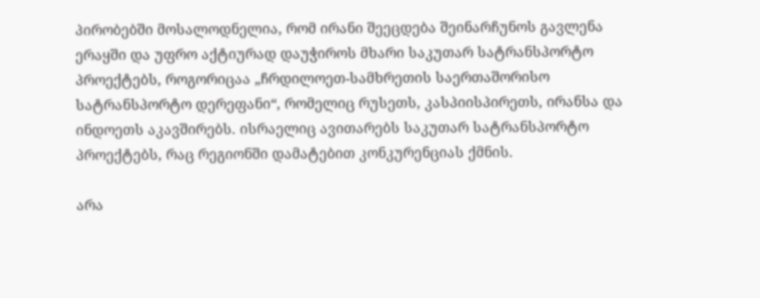პირობებში მოსალოდნელია, რომ ირანი შეეცდება შეინარჩუნოს გავლენა ერაყში და უფრო აქტიურად დაუჭიროს მხარი საკუთარ სატრანსპორტო პროექტებს, როგორიცაა „ჩრდილოეთ-სამხრეთის საერთაშორისო სატრანსპორტო დერეფანი“, რომელიც რუსეთს, კასპიისპირეთს, ირანსა და ინდოეთს აკავშირებს. ისრაელიც ავითარებს საკუთარ სატრანსპორტო პროექტებს, რაც რეგიონში დამატებით კონკურენციას ქმნის.

არა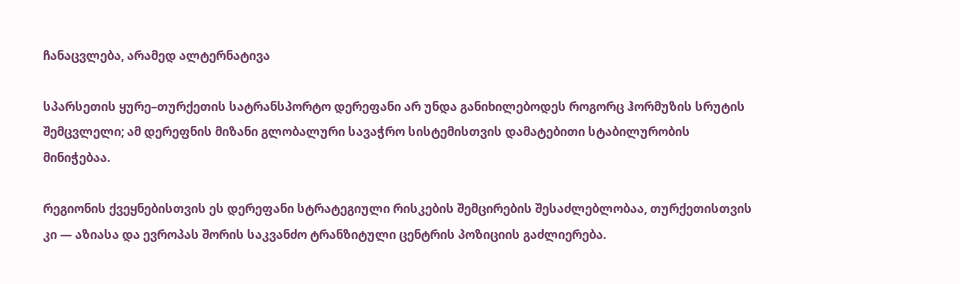ჩანაცვლება, არამედ ალტერნატივა

სპარსეთის ყურე–თურქეთის სატრანსპორტო დერეფანი არ უნდა განიხილებოდეს როგორც ჰორმუზის სრუტის შემცვლელი; ამ დერეფნის მიზანი გლობალური სავაჭრო სისტემისთვის დამატებითი სტაბილურობის მინიჭებაა.

რეგიონის ქვეყნებისთვის ეს დერეფანი სტრატეგიული რისკების შემცირების შესაძლებლობაა, თურქეთისთვის კი — აზიასა და ევროპას შორის საკვანძო ტრანზიტული ცენტრის პოზიციის გაძლიერება.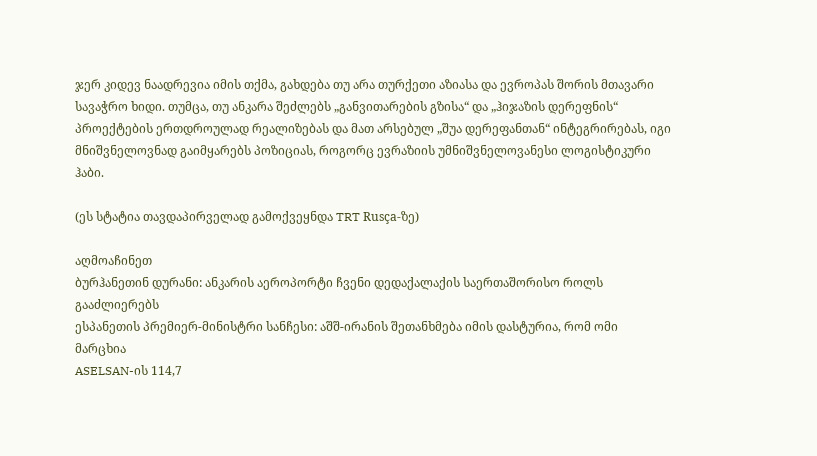ჯერ კიდევ ნაადრევია იმის თქმა, გახდება თუ არა თურქეთი აზიასა და ევროპას შორის მთავარი სავაჭრო ხიდი. თუმცა, თუ ანკარა შეძლებს „განვითარების გზისა“ და „ჰიჯაზის დერეფნის“ პროექტების ერთდროულად რეალიზებას და მათ არსებულ „შუა დერეფანთან“ ინტეგრირებას, იგი მნიშვნელოვნად გაიმყარებს პოზიციას, როგორც ევრაზიის უმნიშვნელოვანესი ლოგისტიკური ჰაბი.

(ეს სტატია თავდაპირველად გამოქვეყნდა TRT Rusça-ზე)

აღმოაჩინეთ
ბურჰანეთინ დურანი: ანკარის აეროპორტი ჩვენი დედაქალაქის საერთაშორისო როლს გააძლიერებს
ესპანეთის პრემიერ-მინისტრი სანჩესი: აშშ-ირანის შეთანხმება იმის დასტურია, რომ ომი მარცხია
ASELSAN-ის 114,7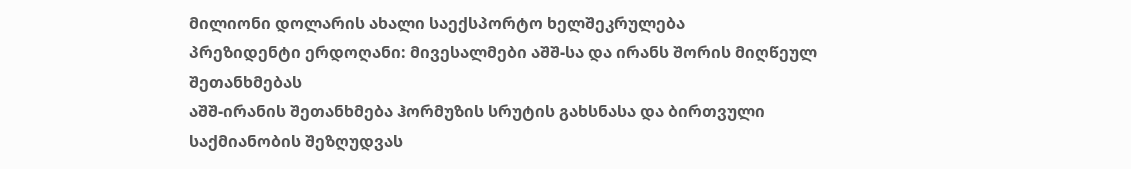მილიონი დოლარის ახალი საექსპორტო ხელშეკრულება
პრეზიდენტი ერდოღანი: მივესალმები აშშ-სა და ირანს შორის მიღწეულ შეთანხმებას
აშშ-ირანის შეთანხმება ჰორმუზის სრუტის გახსნასა და ბირთვული საქმიანობის შეზღუდვას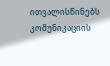ითვალისწინებს
კომუნიკაციის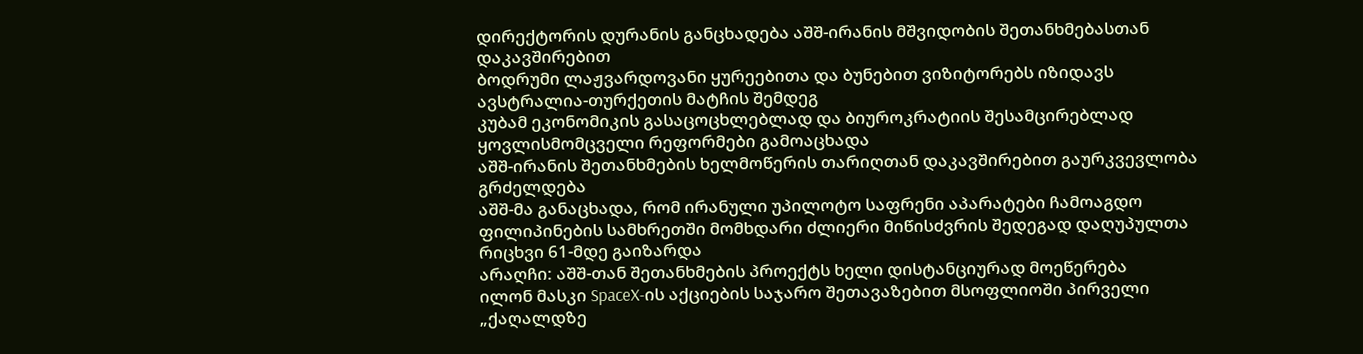დირექტორის დურანის განცხადება აშშ-ირანის მშვიდობის შეთანხმებასთან დაკავშირებით
ბოდრუმი ლაჟვარდოვანი ყურეებითა და ბუნებით ვიზიტორებს იზიდავს
ავსტრალია-თურქეთის მატჩის შემდეგ
კუბამ ეკონომიკის გასაცოცხლებლად და ბიუროკრატიის შესამცირებლად ყოვლისმომცველი რეფორმები გამოაცხადა
აშშ-ირანის შეთანხმების ხელმოწერის თარიღთან დაკავშირებით გაურკვევლობა გრძელდება
აშშ-მა განაცხადა, რომ ირანული უპილოტო საფრენი აპარატები ჩამოაგდო
ფილიპინების სამხრეთში მომხდარი ძლიერი მიწისძვრის შედეგად დაღუპულთა რიცხვი 61-მდე გაიზარდა
არაღჩი: აშშ-თან შეთანხმების პროექტს ხელი დისტანციურად მოეწერება
ილონ მასკი SpaceX-ის აქციების საჯარო შეთავაზებით მსოფლიოში პირველი „ქაღალდზე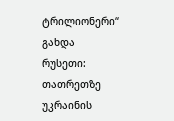ტრილიონერი“ გახდა
რუსეთი: თათრეთზე უკრაინის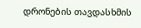დრონების თავდასხმის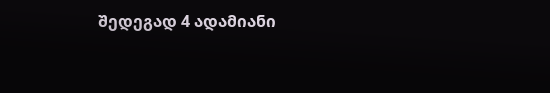შედეგად 4 ადამიანი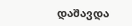დაშავდა